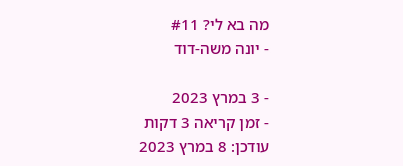מה בא לי? #11
- יונה משה-דוד

- 3 במרץ 2023
- זמן קריאה 3 דקות
עודכן: 8 במרץ 2023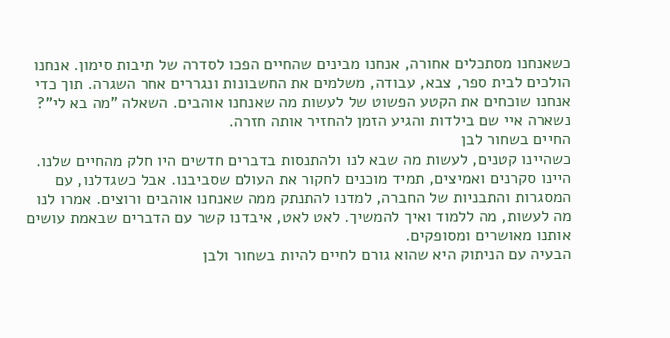כשאנחנו מסתכלים אחורה, אנחנו מבינים שהחיים הפכו לסדרה של תיבות סימון. אנחנו הולכים לבית ספר, צבא, עבודה, משלמים את החשבונות ונגררים אחר השגרה. תוך כדי אנחנו שוכחים את הקטע הפשוט של לעשות מה שאנחנו אוהבים. השאלה "מה בא לי"? נשארה איי שם בילדות והגיע הזמן להחזיר אותה חזרה.
החיים בשחור לבן
כשהיינו קטנים, לעשות מה שבא לנו ולהתנסות בדברים חדשים היו חלק מהחיים שלנו. היינו סקרנים ואמיצים, תמיד מוכנים לחקור את העולם שסביבנו. אבל כשגדלנו, עם המסגרות והתבניות של החברה, למדנו להתנתק ממה שאנחנו אוהבים ורוצים. אמרו לנו מה לעשות, מה ללמוד ואיך להמשיך. לאט לאט, איבדנו קשר עם הדברים שבאמת עושים אותנו מאושרים ומסופקים.
הבעיה עם הניתוק היא שהוא גורם לחיים להיות בשחור ולבן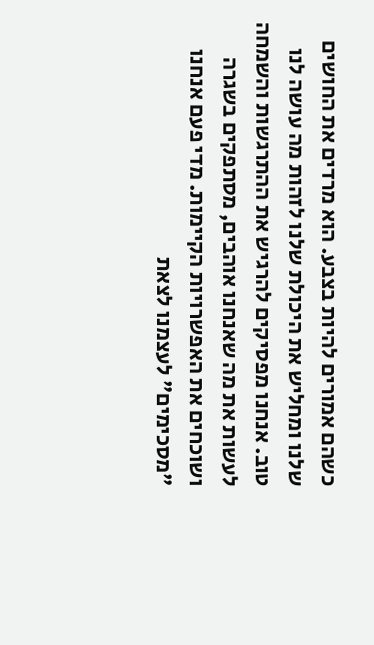כשהם אמורים להיות בצבע. הוא מרדים את החושים שלנו ומחליש את היכולת שלנו לזהות מה עושה לנו טוב. אנחנו מפסיקים להרגיש את ההתרגשות והשמחה לעשות את מה שאנחנו אוהבים, מסתפקים בשגרה ושוכחים את האפשרויות הקיימות. מדי פעם אנחנו "מסכימים" לעצמנו לצאת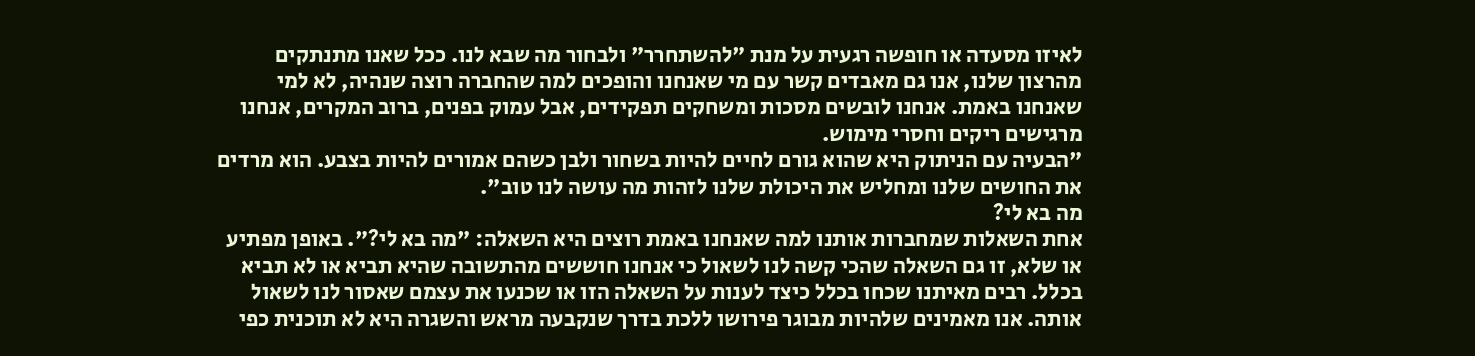לאיזו מסעדה או חופשה רגעית על מנת "להשתחרר" ולבחור מה שבא לנו. ככל שאנו מתנתקים מהרצון שלנו, אנו גם מאבדים קשר עם מי שאנחנו והופכים למה שהחברה רוצה שנהיה, לא למי שאנחנו באמת. אנחנו לובשים מסכות ומשחקים תפקידים, אבל עמוק בפנים, ברוב המקרים, אנחנו מרגישים ריקים וחסרי מימוש.
"הבעיה עם הניתוק היא שהוא גורם לחיים להיות בשחור ולבן כשהם אמורים להיות בצבע. הוא מרדים את החושים שלנו ומחליש את היכולת שלנו לזהות מה עושה לנו טוב".
מה בא לי?
אחת השאלות שמחברות אותנו למה שאנחנו באמת רוצים היא השאלה: "מה בא לי?". באופן מפתיע או שלא, זו גם השאלה שהכי קשה לנו לשאול כי אנחנו חוששים מהתשובה שהיא תביא או לא תביא בכלל. רבים מאיתנו שכחו בכלל כיצד לענות על השאלה הזו או שכנעו את עצמם שאסור לנו לשאול אותה. אנו מאמינים שלהיות מבוגר פירושו ללכת בדרך שנקבעה מראש והשגרה היא לא תוכנית כפי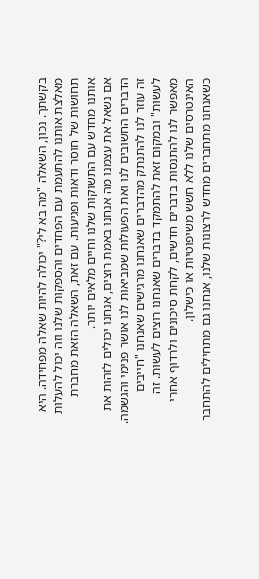בקשתך. נכון, השאלה "מה בא לי?" יכולה להיות שאלה מפחידה. היא מאלצת אותנו להתעמת עם הפחדים והספקות שלנו וזה יכול להעלות תחושות של חוסר ודאות ופגיעות. עם זאת, השאלה הזאת מחברת אותנו מחדש עם התשוקות שלנו וחיים מלאים יותר.
אם נשאל את עצמנו מה אנחנו באמת רוצים, אנחנו יכולים לזהות את הדברים החשובים לנו ואת הפעולות שמביאות לנו אושר פנימי והגשמה. זה עוזר לנו להתנתק מהדברים שאנחנו מרגישים שאנחנו "חייבים לעשות" ובמקום זאת להתמקד בדברים שאנחנו רוצים לעשות. זה מאפשר לנו להתנסות בדברים חדשים, לקחת סיכונים ולרדוף אחרי האינטרסים שלנו ללא חשש משיפוטיות או כישלון.
כשאנחנו מתחברים מחדש לרצונות שלנו, אנחנו גם מתחילים להתחבר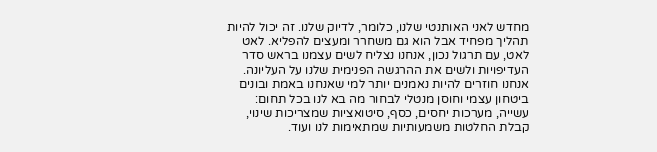מחדש לאני האותנטי שלנו, כלומר, לדיוק שלנו. זה יכול להיות תהליך מפחיד אבל הוא גם משחרר ומעצים להפליא. לאט לאט, עם תרגול נכון, אנחנו נצליח לשים עצמנו בראש סדר העדיפויות ולשים את ההרגשה הפנימית שלנו על העליונה. אנחנו חוזרים להיות נאמנים יותר למי שאנחנו באמת ובונים ביטחון עצמי וחוסן מנטלי לבחור מה בא לנו בכל תחום: עשייה, מערכות יחסים, כסף, סיטואציות שמצריכות שינוי, קבלת החלטות משמעותיות שמתאימות לנו ועוד.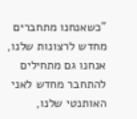"כשאנחנו מתחברים מחדש לרצונות שלנו, אנחנו גם מתחילים להתחבר מחדש לאני האותנטי שלנו,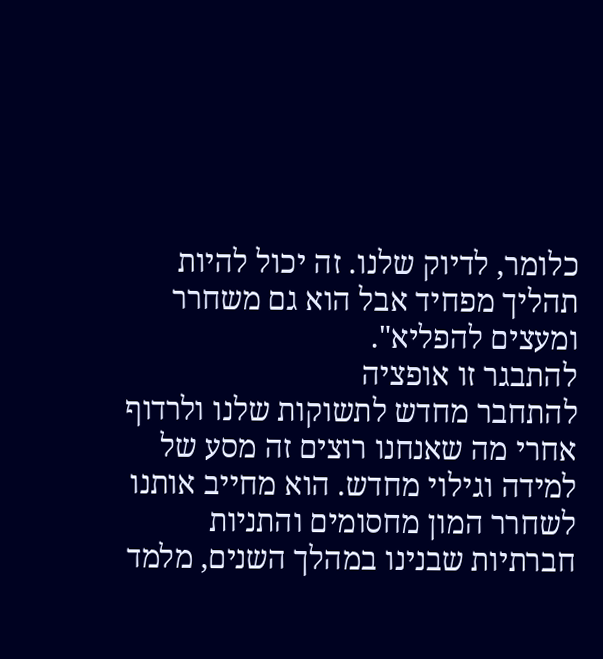כלומר, לדיוק שלנו. זה יכול להיות תהליך מפחיד אבל הוא גם משחרר ומעצים להפליא".
להתבגר זו אופציה
להתחבר מחדש לתשוקות שלנו ולרדוף אחרי מה שאנחנו רוצים זה מסע של למידה וגילוי מחדש. הוא מחייב אותנו לשחרר המון מחסומים והתניות חברתיות שבנינו במהלך השנים, מלמד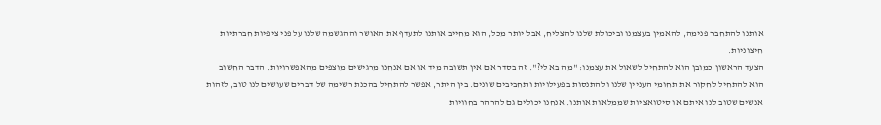אותנו להתחבר פנימה, להאמין בעצמנו וביכולת שלנו להצליח, אבל יותר מכל, הוא מחייב אותנו לתעדף את האושר וההגשמה שלנו על פני ציפיות חברתיות חיצוניות.
הצעד הראשון כמובן הוא להתחיל לשאול את עצמנו: "מה בא לי?". זה בסדר אם אין תשובה מיד או אם אנחנו מרגישים מוצפים מהאפשרויות. הדבר החשוב הוא להתחיל לחקור את תחומי העניין שלנו ולהתנסות בפעילויות ותחביבים שונים. בין היתר, אפשר להתחיל בהכנת רשימה של דברים שעושים לנו טוב, לזהות אנשים שטוב לנו איתם או סיטואציות שממלאות אותנו. אנחנו יכולים גם להרהר בחוויות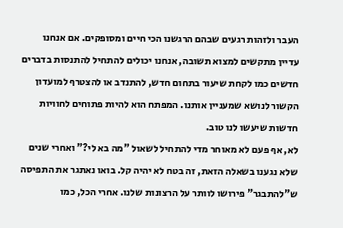העבר ולזהות רגעים שבהם הרגשנו הכי חיים ומסופקים. אם אנחנו עדיין מתקשים למצוא תשובה, אנחנו יכולים להתחיל להתנסות בדברים חדשים כמו לקחת שיעור בתחום חדש, להתנדב או להצטרף למועדון הקשור לנושא שמעניין אותנו. המפתח הוא להיות פתוחים לחוויות חדשות שיעשו לנו טוב.
לא, אף פעם לא מאוחר מדי להתחיל לשאול "מה בא לי?" ואחרי שנים שלא נגענו בשאלה הזאת, זה בטח לא יהיה קל. בואו נאתגר את התפיסה ש"להתבגר" פירושו לוותר על הרצונות שלנו. אחרי הכל, כמו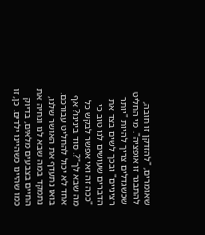שאומרים, "להזדקן זו חובה, להתבגר זו אופציה". מי החליט שכשגדלים צריך להיות "יותר רציניים" ובכך לשים בצד את הדברים שעושים לנו טוב כי "ככה זה ואי אפשר לבקש כל מה שבא לך"?. סוד בינינו? אף אחד לא יכול להחליט עבורכם. בואו נתעדף את האושר שלנו, נתמקד במה שבא לנו ונחיה את החיים בצבעים מלאים, בדיוק כמו שהיינו כשהיינו ילדים. כן, זו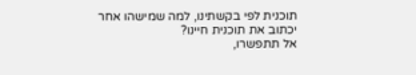תוכנית לפי בקשתינו, למה שמישהו אחר יכתוב את תוכנית חיינו?
אל תתפשרו,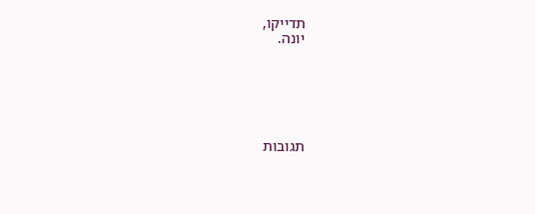תדייקו,
יונה.






תגובות